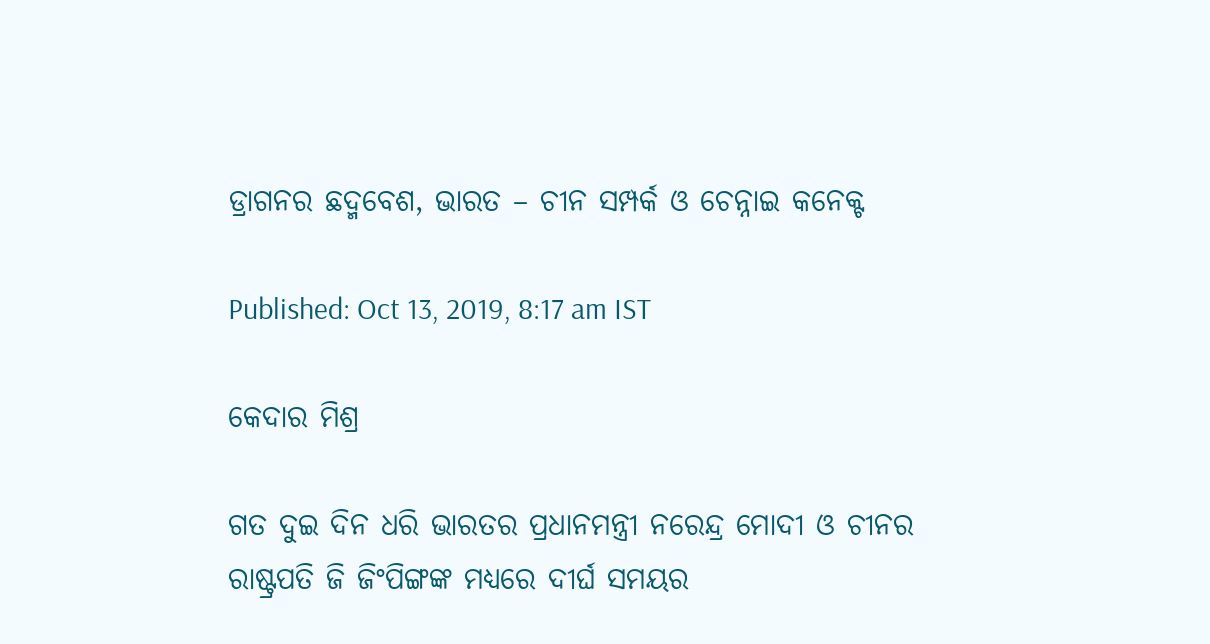ଡ୍ରାଗନର ଛଦ୍ମବେଶ, ଭାରତ – ଚୀନ ସମ୍ପର୍କ ଓ ଚେନ୍ନାଇ କନେକ୍ଟ

Published: Oct 13, 2019, 8:17 am IST

କେଦାର ମିଶ୍ର

ଗତ ଦୁଇ ଦିନ ଧରି ଭାରତର ପ୍ରଧାନମନ୍ତ୍ରୀ ନରେନ୍ଦ୍ର ମୋଦୀ ଓ ଚୀନର ରାଷ୍ଟ୍ରପତି ଜି ଜିଂପିଙ୍ଗଙ୍କ ମଧ୍ୟରେ ଦୀର୍ଘ ସମୟର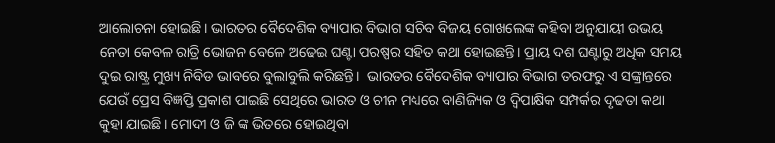ଆଲୋଚନା ହୋଇଛି। ଭାରତର ବୈଦେଶିକ ବ୍ୟାପାର ବିଭାଗ ସଚିବ ବିଜୟ ଗୋଖଲେଙ୍କ କହିବା ଅନୁଯାୟୀ ଉଭୟ ନେତା କେବଳ ରାତ୍ରି ଭୋଜନ ବେଳେ ଅଢେଇ ଘଣ୍ଟା ପରଷ୍ପର ସହିତ କଥା ହୋଇଛନ୍ତି। ପ୍ରାୟ ଦଶ ଘଣ୍ଟାରୁ ଅଧିକ ସମୟ ଦୁଇ ରାଷ୍ଟ୍ର ମୁଖ୍ୟ ନିବିଡ ଭାବରେ ବୁଲାବୁଲି କରିଛନ୍ତି।  ଭାରତର ବୈଦେଶିକ ବ୍ୟାପାର ବିଭାଗ ତରଫରୁ ଏ ସଙ୍କ୍ରାନ୍ତରେ ଯେଉଁ ପ୍ରେସ ବିଜ୍ଞପ୍ତି ପ୍ରକାଶ ପାଇଛି ସେଥିରେ ଭାରତ ଓ ଚୀନ ମଧ୍ୟରେ ବାଣିଜ୍ୟିକ ଓ ଦ୍ଵିପାକ୍ଷିକ ସମ୍ପର୍କର ଦୃଢତା କଥା କୁହା ଯାଇଛି। ମୋଦୀ ଓ ଜି ଙ୍କ ଭିତରେ ହୋଇଥିବା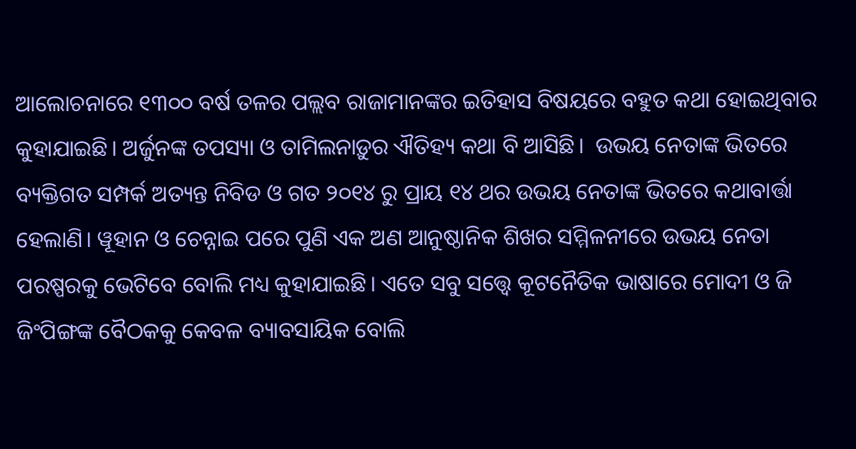ଆଲୋଚନାରେ ୧୩୦୦ ବର୍ଷ ତଳର ପଲ୍ଲବ ରାଜାମାନଙ୍କର ଇତିହାସ ବିଷୟରେ ବହୁତ କଥା ହୋଇଥିବାର କୁହାଯାଇଛି। ଅର୍ଜୁନଙ୍କ ତପସ୍ୟା ଓ ତାମିଲନାଡ଼ୁର ଐତିହ୍ୟ କଥା ବି ଆସିଛି।  ଉଭୟ ନେତାଙ୍କ ଭିତରେ ବ୍ୟକ୍ତିଗତ ସମ୍ପର୍କ ଅତ୍ୟନ୍ତ ନିବିଡ ଓ ଗତ ୨୦୧୪ ରୁ ପ୍ରାୟ ୧୪ ଥର ଉଭୟ ନେତାଙ୍କ ଭିତରେ କଥାବାର୍ତ୍ତା ହେଲାଣି। ୱୂହାନ ଓ ଚେନ୍ନାଇ ପରେ ପୁଣି ଏକ ଅଣ ଆନୁଷ୍ଠାନିକ ଶିଖର ସମ୍ମିଳନୀରେ ଉଭୟ ନେତା ପରଷ୍ପରକୁ ଭେଟିବେ ବୋଲି ମଧ୍ୟ କୁହାଯାଇଛି। ଏତେ ସବୁ ସତ୍ତ୍ୱେ କୂଟନୈତିକ ଭାଷାରେ ମୋଦୀ ଓ ଜି ଜିଂପିଙ୍ଗଙ୍କ ବୈଠକକୁ କେବଳ ବ୍ୟାବସାୟିକ ବୋଲି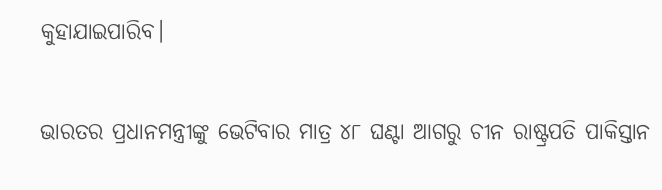କୁହାଯାଇପାରିବ।

ଭାରତର ପ୍ରଧାନମନ୍ତ୍ରୀଙ୍କୁ ଭେଟିବାର ମାତ୍ର ୪୮ ଘଣ୍ଟା ଆଗରୁ ଚୀନ ରାଷ୍ଟ୍ରପତି ପାକିସ୍ତାନ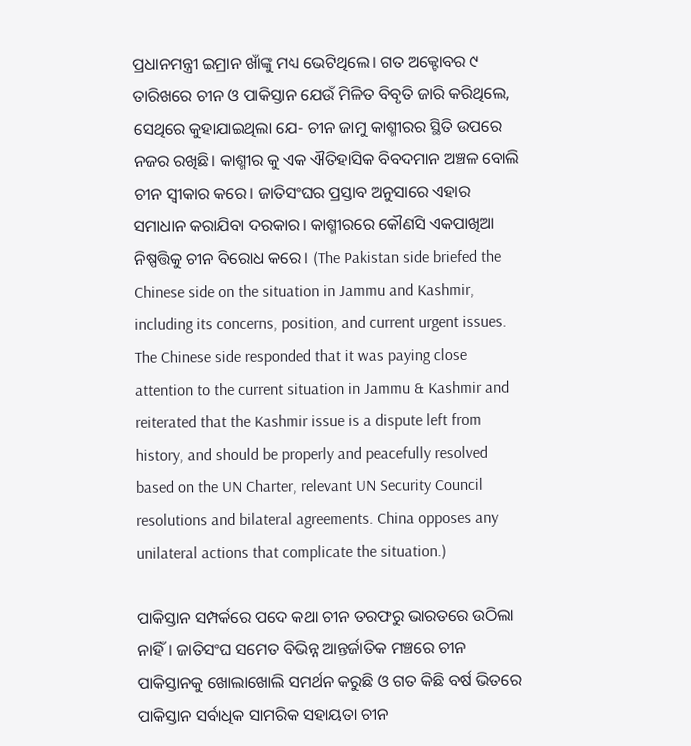ପ୍ରଧାନମନ୍ତ୍ରୀ ଇମ୍ରାନ ଖାଁଙ୍କୁ ମଧ୍ୟ ଭେଟିଥିଲେ। ଗତ ଅକ୍ଟୋବର ୯ ତାରିଖରେ ଚୀନ ଓ ପାକିସ୍ତାନ ଯେଉଁ ମିଳିତ ବିବୃତି ଜାରି କରିଥିଲେ, ସେଥିରେ କୁହାଯାଇଥିଲା ଯେ- ଚୀନ ଜାମୁ କାଶ୍ମୀରର ସ୍ଥିତି ଉପରେ ନଜର ରଖିଛି। କାଶ୍ମୀର କୁ ଏକ ଐତିହାସିକ ବିବଦମାନ ଅଞ୍ଚଳ ବୋଲି ଚୀନ ସ୍ଵୀକାର କରେ। ଜାତିସଂଘର ପ୍ରସ୍ତାବ ଅନୁସାରେ ଏହାର ସମାଧାନ କରାଯିବା ଦରକାର। କାଶ୍ମୀରରେ କୌଣସି ଏକପାଖିଆ ନିଷ୍ପତ୍ତିକୁ ଚୀନ ବିରୋଧ କରେ। (The Pakistan side briefed the Chinese side on the situation in Jammu and Kashmir, including its concerns, position, and current urgent issues. The Chinese side responded that it was paying close attention to the current situation in Jammu & Kashmir and reiterated that the Kashmir issue is a dispute left from history, and should be properly and peacefully resolved based on the UN Charter, relevant UN Security Council resolutions and bilateral agreements. China opposes any unilateral actions that complicate the situation.)

ପାକିସ୍ତାନ ସମ୍ପର୍କରେ ପଦେ କଥା ଚୀନ ତରଫରୁ ଭାରତରେ ଉଠିଲା ନାହିଁ। ଜାତିସଂଘ ସମେତ ବିଭିନ୍ନ ଆନ୍ତର୍ଜାତିକ ମଞ୍ଚରେ ଚୀନ ପାକିସ୍ତାନକୁ ଖୋଲାଖୋଲି ସମର୍ଥନ କରୁଛି ଓ ଗତ କିଛି ବର୍ଷ ଭିତରେ ପାକିସ୍ତାନ ସର୍ବାଧିକ ସାମରିକ ସହାୟତା ଚୀନ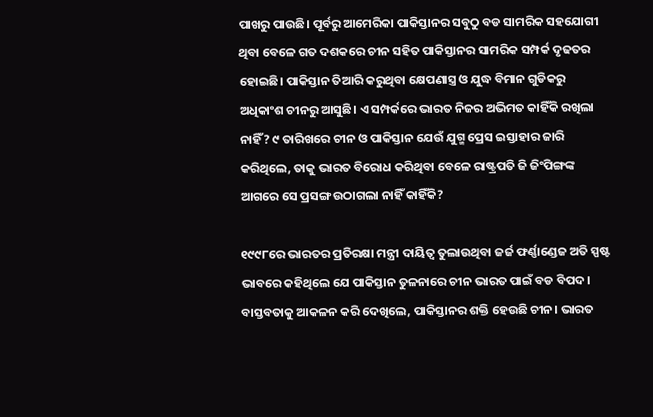ପାଖରୁ ପାଉଛି। ପୂର୍ବରୁ ଆମେରିକା ପାକିସ୍ତାନର ସବୁଠୁ ବଡ ସାମରିକ ସହଯୋଗୀ ଥିବା ବେଳେ ଗତ ଦଶକରେ ଚୀନ ସହିତ ପାକିସ୍ତାନର ସାମରିକ ସମ୍ପର୍କ ଦୃଢତର ହୋଇଛି। ପାକିସ୍ତାନ ତିଆରି କରୁଥିବା କ୍ଷେପଣାସ୍ତ୍ର ଓ ଯୁଦ୍ଧ ବିମାନ ଗୁଡିକରୁ ଅଧିକାଂଶ ଚୀନରୁ ଆସୁଛି। ଏ ସମ୍ପର୍କରେ ଭାରତ ନିଜର ଅଭିମତ କାହିଁକି ରଖିଲା ନାହିଁ? ୯ ତାରିଖରେ ଚୀନ ଓ ପାକିସ୍ତାନ ଯେଉଁ ଯୁଗ୍ମ ପ୍ରେସ ଇସ୍ତାହାର ଜାରି କରିଥିଲେ, ତାକୁ ଭାରତ ବିରୋଧ କରିଥିବା ବେଳେ ରାଷ୍ଟ୍ରପତି ଜି ଜିଂପିଙ୍ଗଙ୍କ ଆଗରେ ସେ ପ୍ରସଙ୍ଗ ଉଠାଗଲା ନାହିଁ କାହିଁକି?

୧୯୯୮ରେ ଭାରତର ପ୍ରତିରକ୍ଷା ମନ୍ତ୍ରୀ ଦାୟିତ୍ଵ ତୁଲାଉଥିବା ଜର୍ଜ ଫର୍ଣ୍ଣାଣ୍ଡେଜ ଅତି ସ୍ପଷ୍ଟ ଭାବରେ କହିଥିଲେ ଯେ ପାକିସ୍ତାନ ତୁଳନାରେ ଚୀନ ଭାରତ ପାଇଁ ବଡ ବିପଦ। ବାସ୍ତବତାକୁ ଆକଳନ କରି ଦେଖିଲେ, ପାକିସ୍ତାନର ଶକ୍ତି ହେଉଛି ଚୀନ। ଭାରତ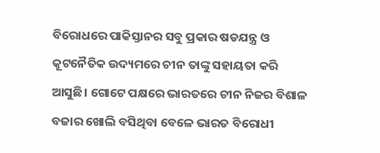ବିରୋଧରେ ପାକିସ୍ତାନର ସବୁ ପ୍ରକାର ଷଡଯନ୍ତ୍ର ଓ କୂଟନୈତିକ ଉଦ୍ୟମରେ ଚୀନ ତାଙ୍କୁ ସହାୟତା କରି ଆସୁଛି। ଗୋଟେ ପକ୍ଷରେ ଭାରତରେ ଚୀନ ନିଜର ବିଶାଳ ବଜାର ଖୋଲି ବସିଥିବା ବେଳେ ଭାରତ ବିରୋଧୀ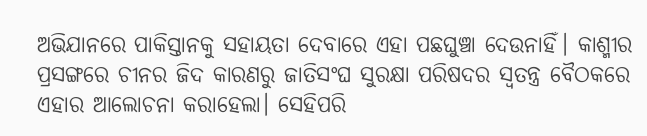ଅଭିଯାନରେ ପାକିସ୍ତାନକୁ ସହାୟତା ଦେବାରେ ଏହା ପଛଘୁଞ୍ଚା ଦେଉନାହିଁ। କାଶ୍ମୀର ପ୍ରସଙ୍ଗରେ ଚୀନର ଜିଦ କାରଣରୁ ଜାତିସଂଘ ସୁରକ୍ଷା ପରିଷଦର ସ୍ଵତନ୍ତ୍ର ବୈଠକରେ ଏହାର ଆଲୋଚନା କରାହେଲା। ସେହିପରି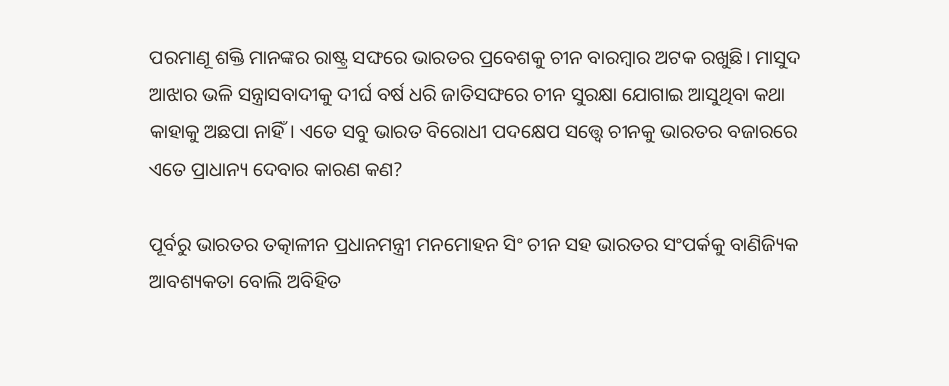ପରମାଣୂ ଶକ୍ତି ମାନଙ୍କର ରାଷ୍ଟ୍ର ସଙ୍ଘରେ ଭାରତର ପ୍ରବେଶକୁ ଚୀନ ବାରମ୍ବାର ଅଟକ ରଖୁଛି। ମାସୁଦ ଆଝାର ଭଳି ସନ୍ତ୍ରାସବାଦୀକୁ ଦୀର୍ଘ ବର୍ଷ ଧରି ଜାତିସଙ୍ଘରେ ଚୀନ ସୁରକ୍ଷା ଯୋଗାଇ ଆସୁଥିବା କଥା କାହାକୁ ଅଛପା ନାହିଁ। ଏତେ ସବୁ ଭାରତ ବିରୋଧୀ ପଦକ୍ଷେପ ସତ୍ତ୍ୱେ ଚୀନକୁ ଭାରତର ବଜାରରେ ଏତେ ପ୍ରାଧାନ୍ୟ ଦେବାର କାରଣ କଣ?

ପୂର୍ବରୁ ଭାରତର ତତ୍କାଳୀନ ପ୍ରଧାନମନ୍ତ୍ରୀ ମନମୋହନ ସିଂ ଚୀନ ସହ ଭାରତର ସଂପର୍କକୁ ବାଣିଜ୍ୟିକ ଆବଶ୍ୟକତା ବୋଲି ଅବିହିତ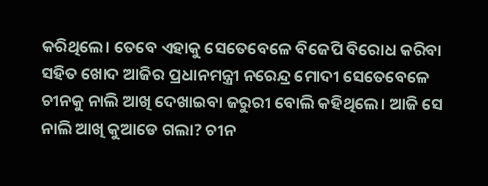କରିଥିଲେ। ତେବେ ଏହାକୁ ସେତେବେଳେ ବିଜେପି ବିରୋଧ କରିବା ସହିତ ଖୋଦ ଆଜିର ପ୍ରଧାନମନ୍ତ୍ରୀ ନରେନ୍ଦ୍ର ମୋଦୀ ସେତେବେଳେ ଚୀନକୁ ନାଲି ଆଖି ଦେଖାଇବା ଜରୁରୀ ବୋଲି କହିଥିଲେ। ଆଜି ସେ ନାଲି ଆଖି କୁଆଡେ ଗଲା? ଚୀନ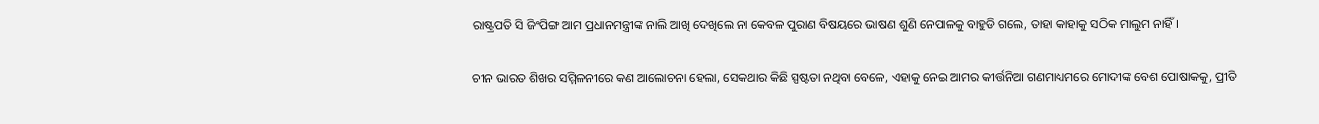ରାଷ୍ଟ୍ରପତି ସି ଜିଂପିଙ୍ଗ ଆମ ପ୍ରଧାନମନ୍ତ୍ରୀଙ୍କ ନାଲି ଆଖି ଦେଖିଲେ ନା କେବଳ ପୁରାଣ ବିଷୟରେ ଭାଷଣ ଶୁଣି ନେପାଳକୁ ବାହୁଡି ଗଲେ, ତାହା କାହାକୁ ସଠିକ ମାଲୁମ ନାହିଁ।

ଚୀନ ଭାରତ ଶିଖର ସମ୍ମିଳନୀରେ କଣ ଆଲୋଚନା ହେଲା, ସେକଥାର କିଛି ସ୍ପଷ୍ଟତା ନଥିବା ବେଳେ, ଏହାକୁ ନେଇ ଆମର କୀର୍ତ୍ତନିଆ ଗଣମାଧ୍ୟମରେ ମୋଦୀଙ୍କ ବେଶ ପୋଷାକକୁ, ପ୍ରୀତି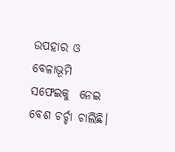ଉପହାର ଓ ବେଳାଭୂମି ସଫେଇକୁ  ନେଇ ବେଶ ଚର୍ଚ୍ଚା ଚାଲିଛି।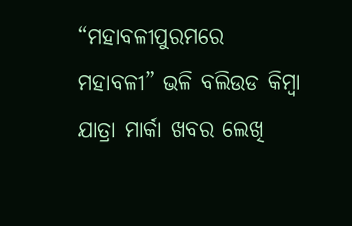“ମହାବଳୀପୁରମରେ ମହାବଳୀ” ଭଳି ବଲିଉଡ କିମ୍ବା ଯାତ୍ରା ମାର୍କା ଖବର ଲେଖି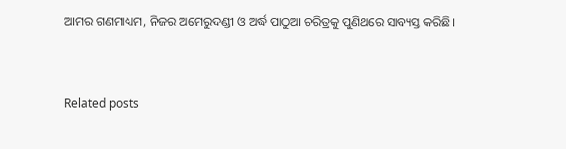ଆମର ଗଣମାଧ୍ୟମ, ନିଜର ଅମେରୁଦଣ୍ଡୀ ଓ ଅର୍ଦ୍ଧ ପାଠୁଆ ଚରିତ୍ରକୁ ପୁଣିଥରେ ସାବ୍ୟସ୍ତ କରିଛି।



Related posts